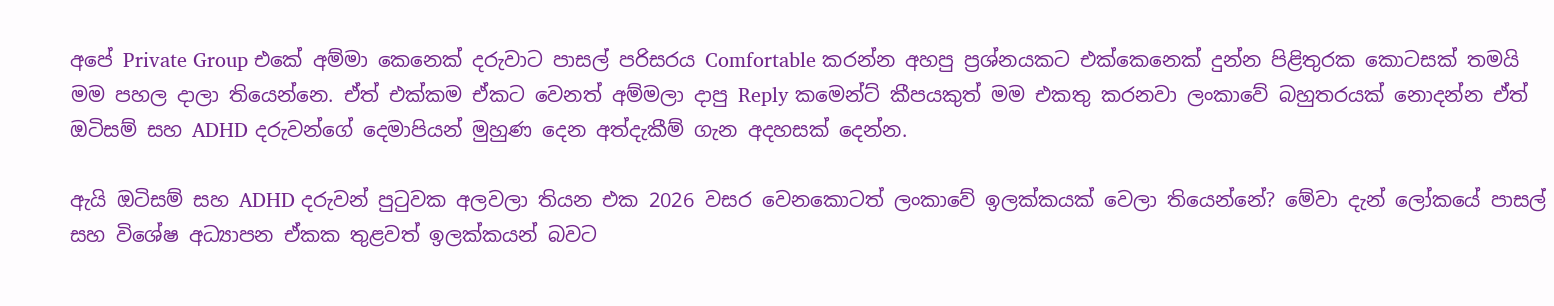අපේ Private Group එකේ අම්මා කෙනෙක් දරුවාට පාසල් පරිසරය Comfortable කරන්න අහපු ප්‍රශ්නයකට එක්කෙනෙක් දුන්න පිළිතුරක කොටසක් තමයි මම පහල දාලා තියෙන්නෙ. ඒත් එක්කම ඒකට වෙනත් අම්මලා දාපු Reply කමෙන්ට් කීපයකුත් මම එකතු කරනවා ලංකාවේ බහුතරයක් නොදන්න ඒත් ඔටිසම් සහ ADHD දරුවන්ගේ දෙමාපියන් මුහුණ දෙන අත්දැකීම් ගැන අදහසක් දෙන්න.

ඇයි ඔටිසම් සහ ADHD දරුවන් පුටුවක අලවලා තියන එක 2026 වසර වෙනකොටත් ලංකාවේ ඉලක්කයක් වෙලා තියෙන්නේ? මේවා දැන් ලෝකයේ පාසල් සහ විශේෂ අධ්‍යාපන ඒකක තුළවත් ඉලක්කයන් බවට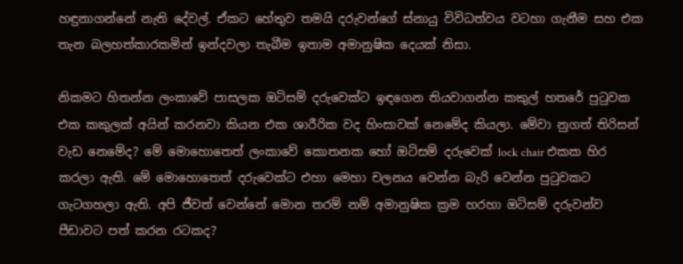හඳුනාගන්නේ නැති දේවල්. ඒකට හේතුව තමයි දරුවන්ගේ ස්නායු විවිධත්වය වටහා ගැනීම සහ එක තැන බලහත්කාරකමින් ඉන්දවලා තැබීම ඉතාම අමානුෂික දෙයක් නිසා.

නිකමට හිතන්න ලංකාවේ පාසලක ඔටිසම් දරුවෙක්ට ඉඳගෙන තියවාගන්න කකුල් හතරේ පුටුවක එක කකුලක් අයින් කරනවා කියන එක ශාරීරික වද හිංසාවක් නෙමේද කියලා. මේවා නුගත් තිරිසන් වැඩ නෙමේද? මේ මොහොතෙත් ලංකාවේ කොතනක හෝ ඔටිසම් දරුවෙක් lock chair එකක හිර කරලා ඇති. මේ මොහොතෙත් දරුවෙක්ට එහා මෙහා චලනය වෙන්න බැරි වෙන්න පුටුවකට ගැටගහලා ඇති. අපි ජීවත් වෙන්නේ මොන තරම් නම් අමානුෂික ක්‍රම හරහා ඔටිසම් දරුවන්ව පීඩාවට පත් කරන රටකද?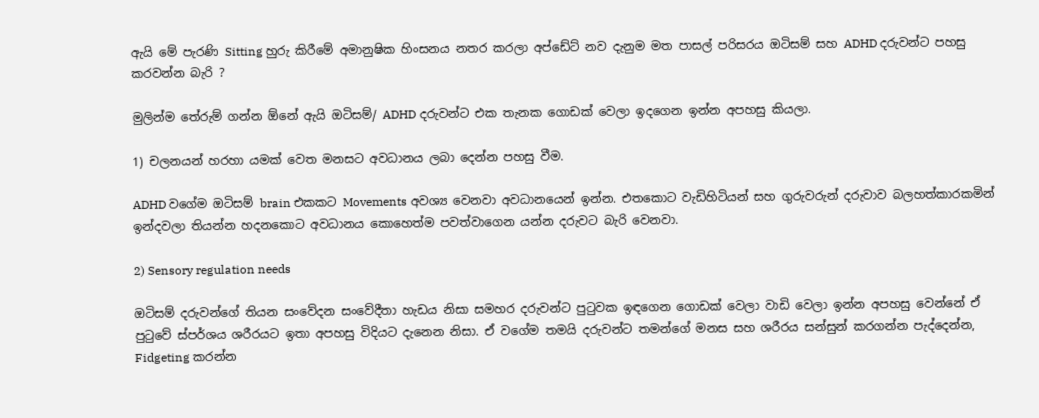ඇයි මේ පැරණි Sitting හුරු කිරීමේ අමානුෂික හිංසනය නතර කරලා අප්ඩේට් නව දැනුම මත පාසල් පරිසරය ඔටිසම් සහ ADHD දරුවන්ට පහසු කරවන්න බැරි ?

මුලින්ම තේරුම් ගන්න ඕනේ ඇයි ඔටිසම්/ ADHD දරුවන්ට එක තැනක ගොඩක් වෙලා ඉදගෙන ඉන්න අපහසු කියලා.

1) චලනයන් හරහා යමක් වෙත මනසට අවධානය ලබා දෙන්න පහසු වීම.

ADHD වගේම ඔටිසම් brain එකකට Movements අවශ්‍ය වෙනවා අවධානයෙන් ඉන්න. එතකොට වැඩිහිටියන් සහ ගුරුවරුන් දරුවාව බලහත්කාරකමින් ඉන්දවලා තියන්න හදනකොට අවධානය කොහෙත්ම පවත්වාගෙන යන්න දරුවට බැරි වෙනවා.

2) Sensory regulation needs

ඔටිසම් දරුවන්ගේ තියන සංවේදන සංවේදීතා හැඩය නිසා සමහර දරුවන්ට පුටුවක ඉඳගෙන ගොඩක් වෙලා වාඩි වෙලා ඉන්න අපහසු වෙන්නේ ඒ පුටුවේ ස්පර්ශය ශරීරයට ඉතා අපහසු විදියට දැනෙන නිසා. ඒ වගේම තමයි දරුවන්ට තමන්ගේ මනස සහ ශරීරය සන්සුන් කරගන්න පැද්දෙන්න, Fidgeting කරන්න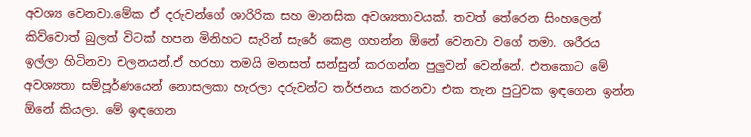අවශ්‍ය වෙනවා.මේක ඒ දරුවන්ගේ ශාරිරික සහ මානසික අවශ්‍යතාවයක්. තවත් තේරෙන සිංහලෙන් කිව්වොත් බුලත් විටක් හපන මිනිහට සැරින් සැරේ කෙළ ගහන්න ඕනේ වෙනවා වගේ තමා. ශරීරය ඉල්ලා හිටිනවා චලනයන්.ඒ හරහා තමයි මනසත් සන්සුන් කරගන්න පුලුවන් වෙන්නේ. එතකොට මේ අවශ්‍යතා සම්පූර්ණයෙන් නොසලකා හැරලා දරුවන්ට තර්ජනය කරනවා එක තැන පුටුවක ඉඳගෙන ඉන්න ඕනේ කියලා. මේ ඉඳගෙන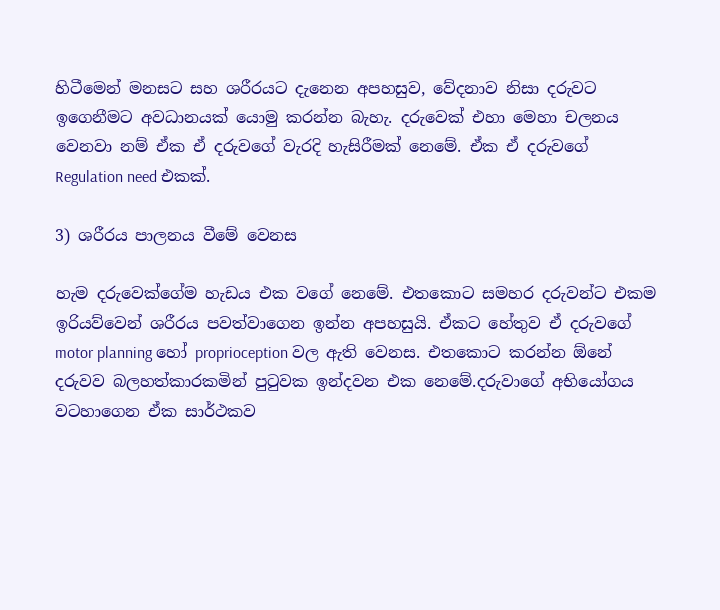හිටීමෙන් මනසට සහ ශරීරයට දැනෙන අපහසුව, වේදනාව නිසා දරුවට ඉගෙනීමට අවධානයක් යොමු කරන්න බැහැ. දරුවෙක් එහා මෙහා චලනය වෙනවා නම් ඒක ඒ දරුවගේ වැරදි හැසිරීමක් නෙමේ. ඒක ඒ දරුවගේ Regulation need එකක්.

3) ශරීරය පාලනය වීමේ වෙනස

හැම දරුවෙක්ගේම හැඩය එක වගේ නෙමේ. එතකොට සමහර දරුවන්ට එකම ඉරියව්වෙන් ශරීරය පවත්වාගෙන ඉන්න අපහසුයි. ඒකට හේතුව ඒ දරුවගේ motor planning හෝ proprioception වල ඇති වෙනස. එතකොට කරන්න ඕනේ දරුවව බලහත්කාරකමින් පුටුවක ඉන්දවන එක නෙමේ.දරුවාගේ අභියෝගය වටහාගෙන ඒක සාර්ථකව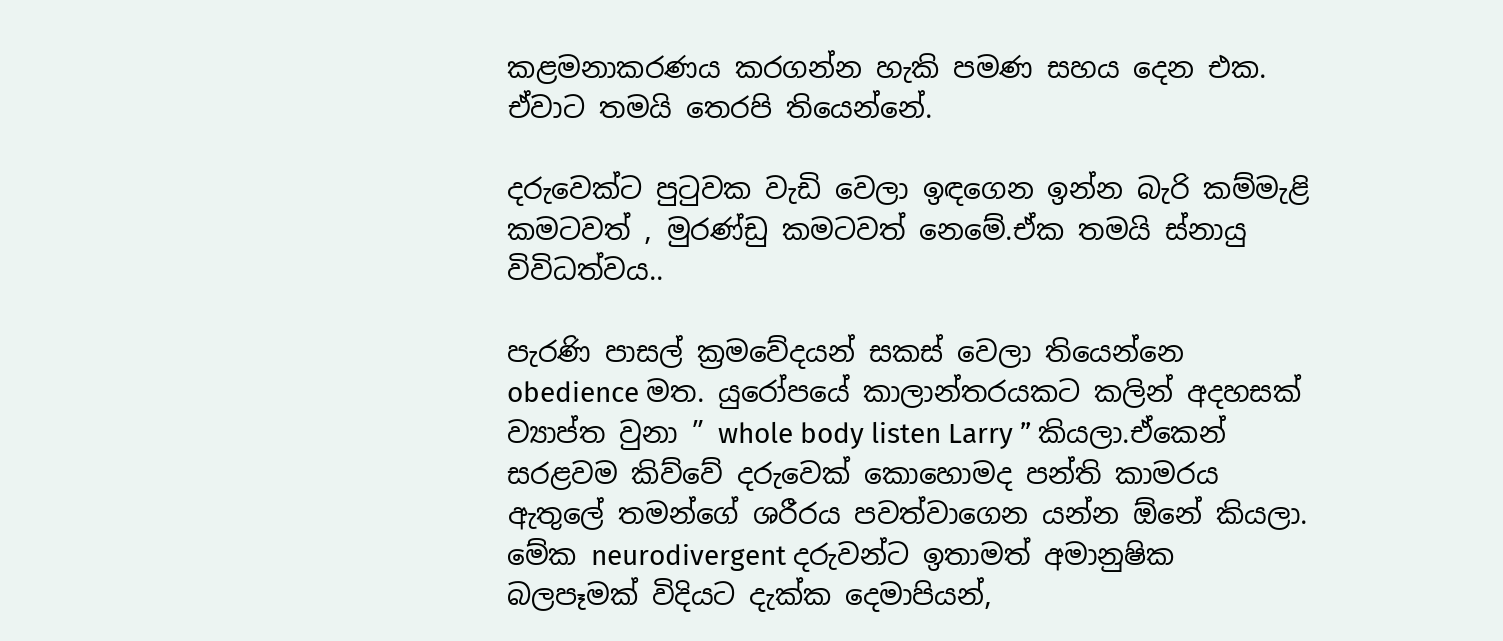කළමනාකරණය කරගන්න හැකි පමණ සහය දෙන එක. ඒවාට තමයි තෙරපි තියෙන්නේ.

දරුවෙක්ට පුටුවක වැඩි වෙලා ඉඳගෙන ඉන්න බැරි කම්මැළි කමටවත් , මුරණ්ඩු කමටවත් නෙමේ.ඒක තමයි ස්නායු විවිධත්වය..

පැරණි පාසල් ක්‍රමවේදයන් සකස් වෙලා තියෙන්නෙ obedience මත. යුරෝපයේ කාලාන්තරයකට කලින් අදහසක් ව්‍යාප්ත වුනා ” whole body listen Larry ” කියලා.ඒකෙන් සරළවම කිව්වේ දරුවෙක් කොහොමද පන්ති කාමරය ඇතුලේ තමන්ගේ ශරීරය පවත්වාගෙන යන්න ඕනේ කියලා. මේක neurodivergent දරුවන්ට ඉතාමත් අමානුෂික බලපෑමක් විදියට දැක්ක දෙමාපියන්,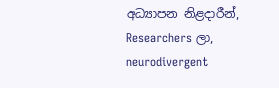අධ්‍යාපන නිළදාරීන්, Researchers ලා, neurodivergent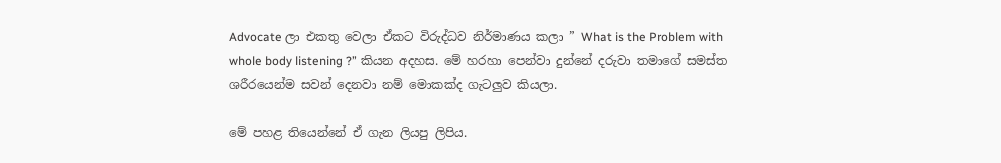Advocate ලා එකතු වෙලා ඒකට විරුද්ධව නිර්මාණය කලා ” What is the Problem with whole body listening ?” කියන අදහස. මේ හරහා පෙන්වා දුන්නේ දරුවා තමාගේ සමස්ත ශරීරයෙන්ම සවන් දෙනවා නම් මොකක්ද ගැටලුව කියලා.

මේ පහළ තියෙන්නේ ඒ ගැන ලියපු ලිපිය.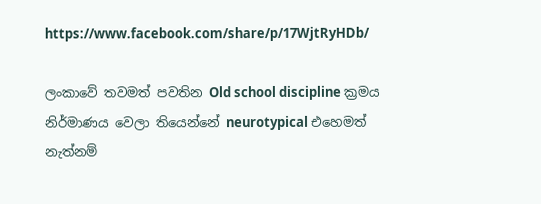https://www.facebook.com/share/p/17WjtRyHDb/

ලංකාවේ තවමත් පවතින Old school discipline ක්‍රමය නිර්මාණය වෙලා තියෙන්නේ neurotypical එහෙමත් නැත්නම්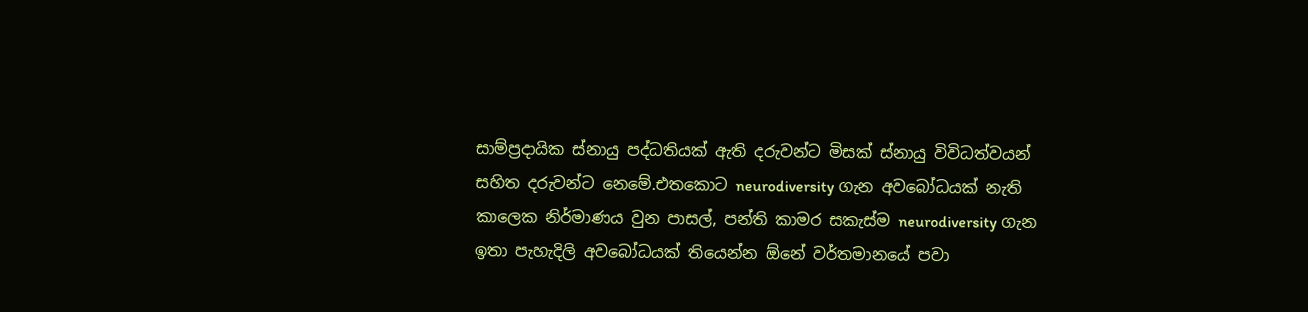සාම්ප්‍රදායික ස්නායු පද්ධතියක් ඇති දරුවන්ට මිසක් ස්නායු විවිධත්වයන් සහිත දරුවන්ට නෙමේ.එතකොට neurodiversity ගැන අවබෝධයක් නැති කාලෙක නිර්මාණය වුන පාසල්, පන්ති කාමර සකැස්ම neurodiversity ගැන ඉතා පැහැදිලි අවබෝධයක් තියෙන්න ඕනේ වර්තමානයේ පවා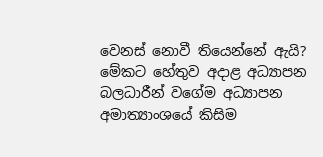වෙනස් නොවී තියෙන්නේ ඇයි? මේකට හේතුව අදාළ අධ්‍යාපන බලධාරීන් වගේම අධ්‍යාපන අමාත්‍යාංශයේ කිසිම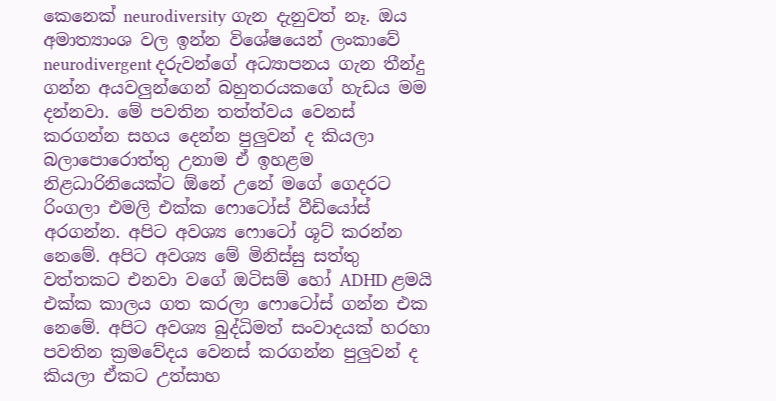කෙනෙක් neurodiversity ගැන දැනුවත් නෑ. ඔය අමාත්‍යාංශ වල ඉන්න විශේෂයෙන් ලංකාවේ neurodivergent දරුවන්ගේ අධ්‍යාපනය ගැන තීන්දු ගන්න අයවලුන්ගෙන් බහුතරයකගේ හැඩය මම දන්නවා. මේ පවතින තත්ත්වය වෙනස් කරගන්න සහය දෙන්න පුලුවන් ද කියලා බලාපොරොත්තු උනාම ඒ ඉහළම නිළධාරිනියෙක්ට ඕනේ උනේ මගේ ගෙදරට රිංගලා එමලි එක්ක ෆොටෝස් වීඩියෝස් අරගන්න. අපිට අවශ්‍ය ෆොටෝ ශූට් කරන්න නෙමේ. අපිට අවශ්‍ය මේ මිනිස්සු සත්තු වත්තකට එනවා වගේ ඔටිසම් හෝ ADHD ළමයි එක්ක කාලය ගත කරලා ෆොටෝස් ගන්න එක නෙමේ. අපිට අවශ්‍ය බුද්ධිමත් සංවාදයක් හරහා පවතින ක්‍රමවේදය වෙනස් කරගන්න පුලුවන් ද කියලා ඒකට උත්සාහ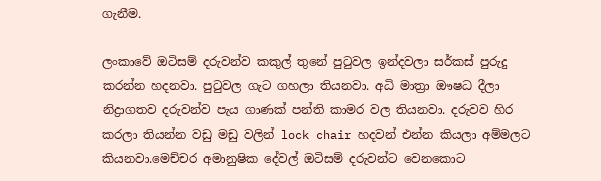ගැනීම.

ලංකාවේ ඔටිසම් දරුවන්ව කකුල් තුනේ පුටුවල ඉන්දවලා සර්කස් පුරුදු කරන්න හදනවා. පුටුවල ගැට ගහලා තියනවා. අධි මාත්‍රා ඖෂධ දීලා නිද්‍රාගතව දරුවන්ව පැය ගාණක් පන්ති කාමර වල තියනවා. දරුවව හිර කරලා තියන්න වඩු මඩු වලින් lock chair හදවන් එන්න කියලා අම්මලට කියනවා.මෙච්චර අමානුෂික දේවල් ඔටිසම් දරුවන්ට වෙනකොට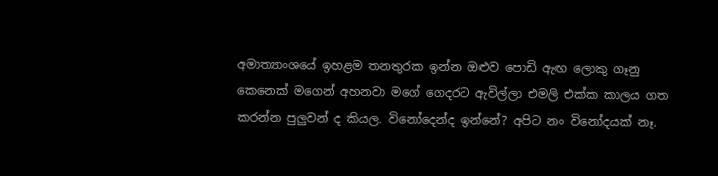අමාත්‍යාංශයේ ඉහළම තනතුරක ඉන්න ඔළුව පොඩි ඇඟ ලොකු ගෑනු කෙනෙක් මගෙන් අහනවා මගේ ගෙදරට ඇවිල්ලා එමලි එක්ක කාලය ගත කරන්න පුලුවන් ද කියල. විනෝදෙන්ද ඉන්නේ? අපිට නං විනෝදයක් නෑ.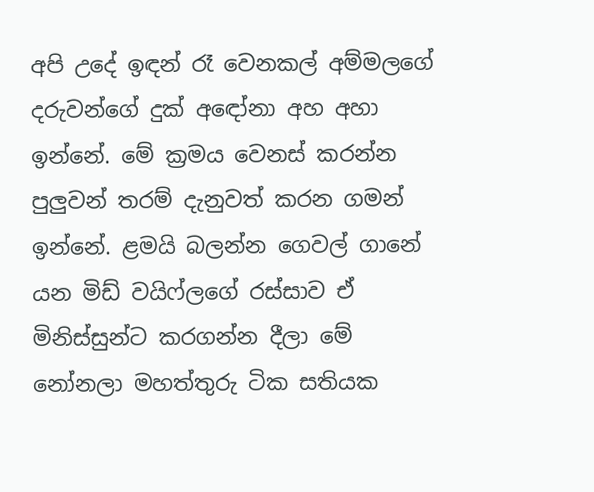අපි උදේ ඉඳන් රෑ වෙනකල් අම්මලගේ දරුවන්ගේ දුක් අඳෝනා අහ අහා ඉන්නේ. මේ ක්‍රමය වෙනස් කරන්න පුලුවන් තරම් දැනුවත් කරන ගමන් ඉන්නේ. ළමයි බලන්න ගෙවල් ගානේ යන මිඩ් වයිෆ්ලගේ රස්සාව ඒ මිනිස්සුන්ට කරගන්න දීලා මේ නෝනලා මහත්තුරු ටික සතියක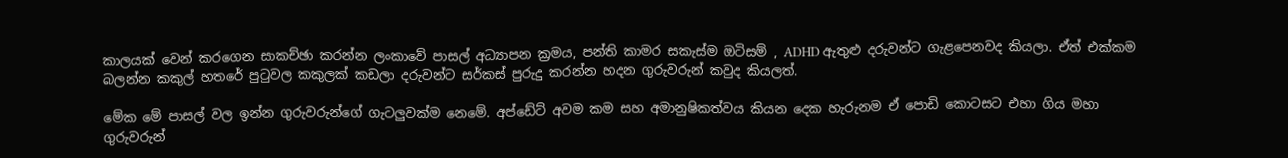කාලයක් වෙන් කරගෙන සාකච්ඡා කරන්න ලංකාවේ පාසල් අධ්‍යාපන ක්‍රමය, පන්ති කාමර සකැස්ම ඔටිසම් , ADHD ඇතුළු දරුවන්ට ගැළපෙනවද කියලා. ඒත් එක්කම බලන්න කකුල් හතරේ පුටුවල කකුලක් කඩලා දරුවන්ට සර්කස් පුරුදු කරන්න හදන ගුරුවරුන් කවුද කියලත්.

මේක මේ පාසල් වල ඉන්න ගුරුවරුන්ගේ ගැටලුවක්ම නෙමේ. අප්ඩේට් අවම කම සහ අමානුෂිකත්වය කියන දෙක හැරුනම ඒ පොඩි කොටසට එහා ගිය මහා ගුරුවරුන්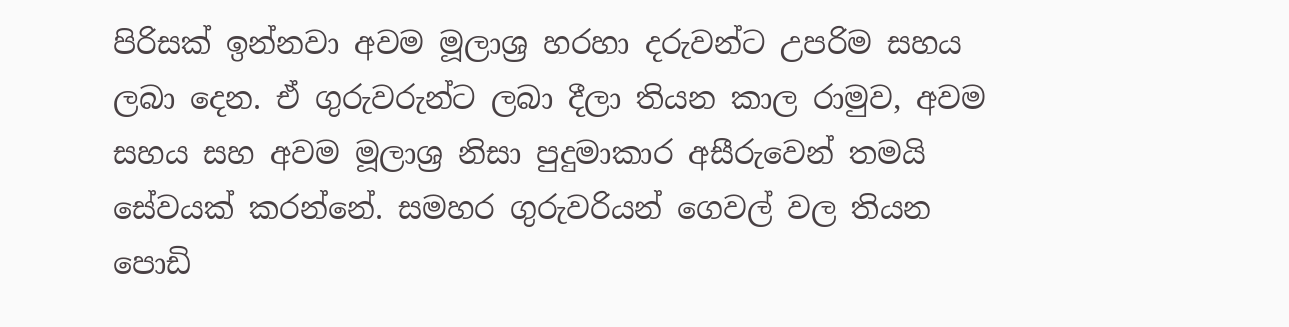පිරිසක් ඉන්නවා අවම මූලාශ්‍ර හරහා දරුවන්ට උපරිම සහය ලබා දෙන. ඒ ගුරුවරුන්ට ලබා දීලා තියන කාල රාමුව, අවම සහය සහ අවම මූලාශ්‍ර නිසා පුදුමාකාර අසීරුවෙන් තමයි සේවයක් කරන්නේ. සමහර ගුරුවරියන් ගෙවල් වල තියන පොඩි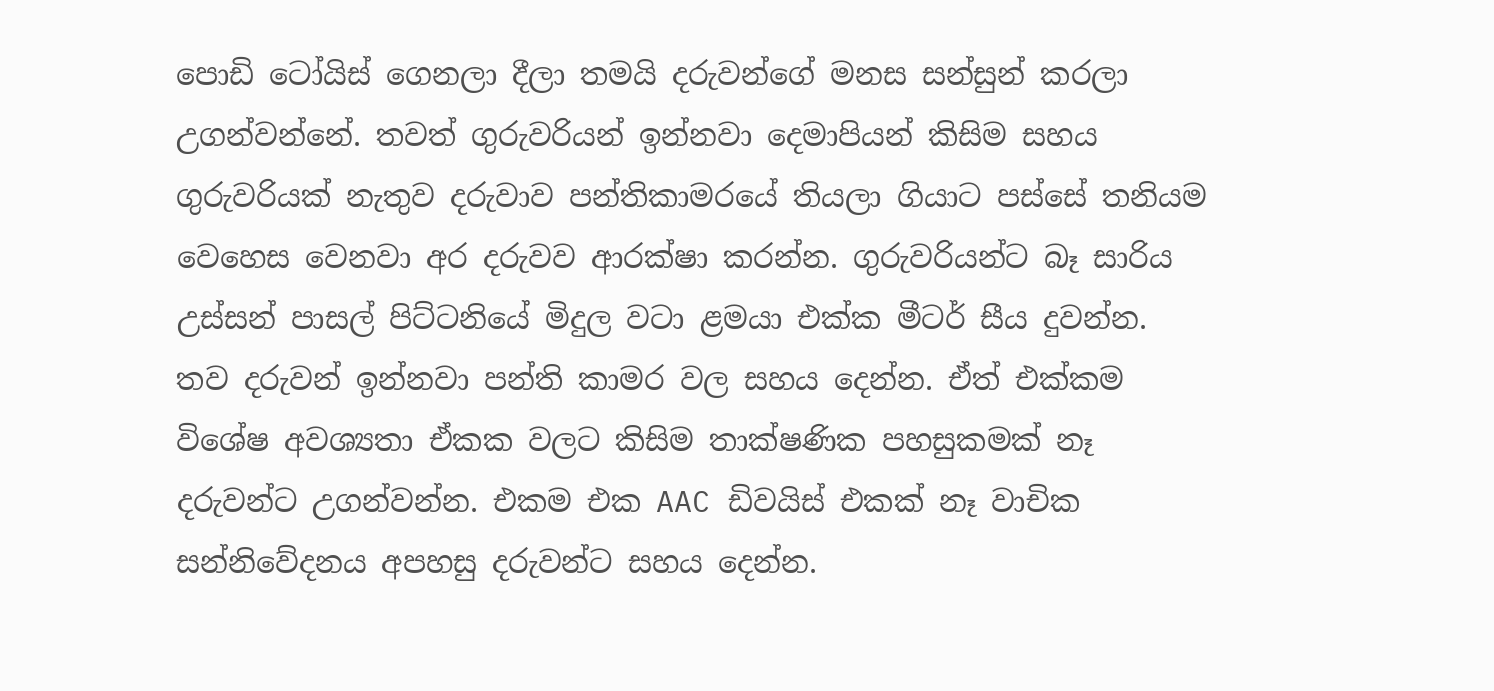පොඩි ටෝයිස් ගෙනලා දීලා තමයි දරුවන්ගේ මනස සන්සුන් කරලා උගන්වන්නේ. තවත් ගුරුවරියන් ඉන්නවා දෙමාපියන් කිසිම සහය ගුරුවරියක් නැතුව දරුවාව පන්තිකාමරයේ තියලා ගියාට පස්සේ තනියම වෙහෙස වෙනවා අර දරුවව ආරක්ෂා කරන්න. ගුරුවරියන්ට බෑ සාරිය උස්සන් පාසල් පිට්ටනියේ මිදුල වටා ළමයා එක්ක මීටර් සීය දුවන්න. තව දරුවන් ඉන්නවා පන්ති කාමර වල සහය දෙන්න. ඒත් එක්කම විශේෂ අවශ්‍යතා ඒකක වලට කිසිම තාක්ෂණික පහසුකමක් නෑ දරුවන්ට උගන්වන්න. එකම එක AAC ඩිවයිස් එකක් නෑ වාචික සන්නිවේදනය අපහසු දරුවන්ට සහය දෙන්න.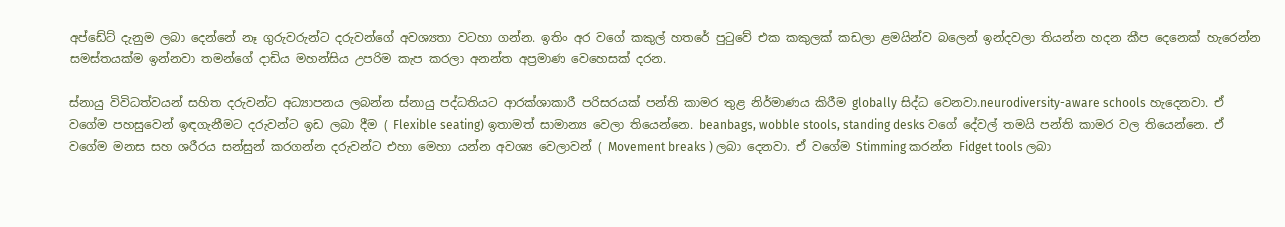අප්ඩේට් දැනුම ලබා දෙන්නේ නෑ ගුරුවරුන්ට දරුවන්ගේ අවශ්‍යතා වටහා ගන්න. ඉතිං අර වගේ කකුල් හතරේ පුටුවේ එක කකුලක් කඩලා ළමයින්ව බලෙන් ඉන්දවලා තියන්න හදන කීප දෙනෙක් හැරෙන්න සමස්තයක්ම ඉන්නවා තමන්ගේ දාඩිය මහන්සිය උපරිම කැප කරලා අනන්ත අප්‍රමාණ වෙහෙසක් දරන.

ස්නායු විවිධත්වයන් සහිත දරුවන්ට අධ්‍යාපනය ලබන්න ස්නායු පද්ධතියට ආරක්ශාකාරී පරිසරයක් පන්ති කාමර තුළ නිර්මාණය කිරීම globally සිද්ධ වෙනවා.neurodiversity-aware schools හැදෙනවා. ඒ වගේම පහසුවෙන් ඉඳගැනීමට දරුවන්ට ඉඩ ලබා දීම ( Flexible seating) ඉතාමත් සාමාන්‍ය වෙලා තියෙන්නෙ. beanbags, wobble stools, standing desks වගේ දේවල් තමයි පන්ති කාමර වල තියෙන්නෙ. ඒ වගේම මනස සහ ශරීරය සන්සුන් කරගන්න දරුවන්ට එහා මෙහා යන්න අවශ්‍ය වෙලාවන් ( Movement breaks ) ලබා දෙනවා. ඒ වගේම Stimming කරන්න Fidget tools ලබා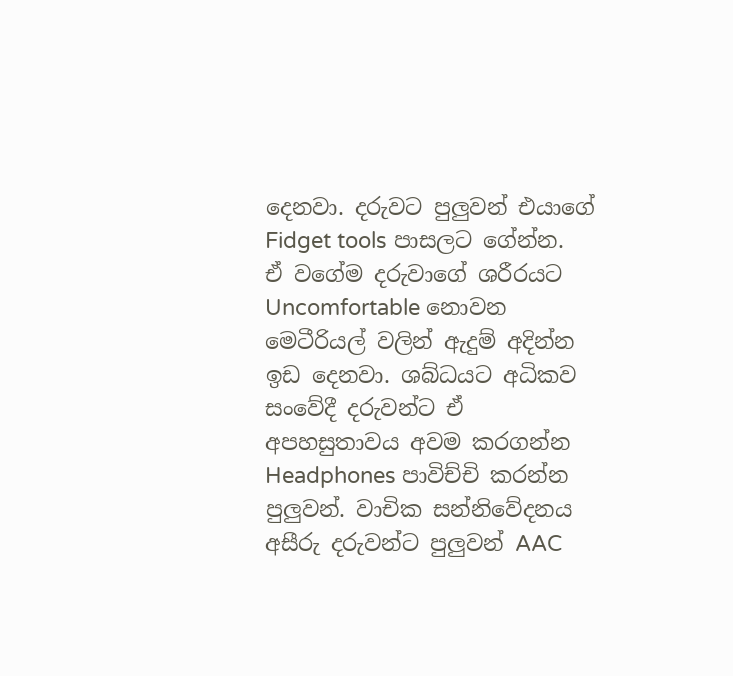දෙනවා. දරුවට පුලුවන් එයාගේ Fidget tools පාසලට ගේන්න. ඒ වගේම දරුවාගේ ශරීරයට Uncomfortable නොවන මෙටීරියල් වලින් ඇදුම් අදින්න ඉඩ දෙනවා. ශබ්ධයට අධිකව සංවේදී දරුවන්ට ඒ අපහසුතාවය අවම කරගන්න Headphones පාවිච්චි කරන්න පුලුවන්. වාචික සන්නිවේදනය අසීරු දරුවන්ට පුලුවන් AAC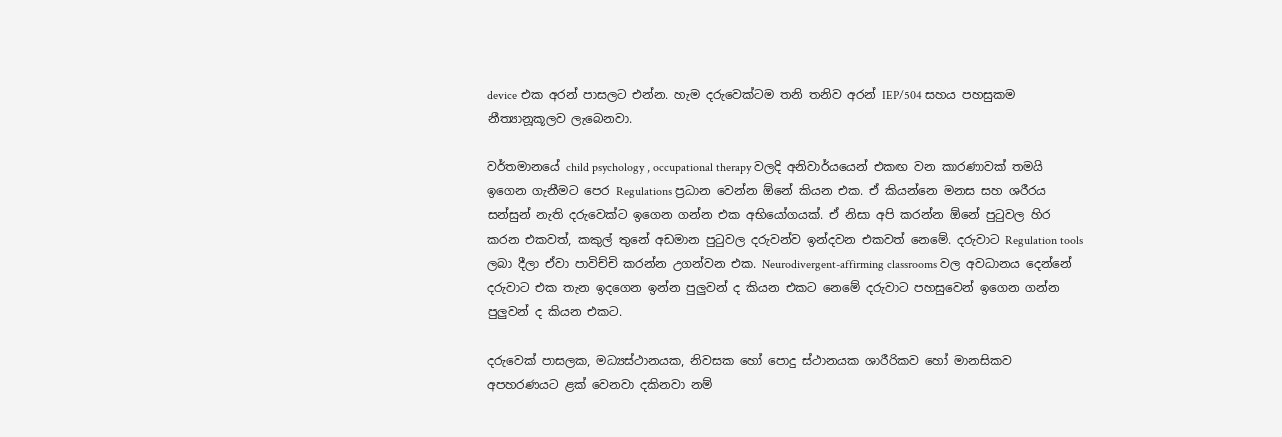device එක අරන් පාසලට එන්න. හැම දරුවෙක්ටම තනි තනිව අරන් IEP/504 සහය පහසුකම නීත්‍යානූකූලව ලැබෙනවා.

වර්තමානයේ child psychology , occupational therapy වලදි අනිවාර්යයෙන් එකඟ වන කාරණාවක් තමයි ඉගෙන ගැනීමට පෙර Regulations ප්‍රධාන වෙන්න ඕනේ කියන එක. ඒ කියන්නෙ මනස සහ ශරීරය සන්සුන් නැති දරුවෙක්ට ඉගෙන ගන්න එක අභියෝගයක්. ඒ නිසා අපි කරන්න ඕනේ පුටුවල හිර කරන එකවත්, කකුල් තුනේ අඩමාන පුටුවල දරුවන්ව ඉන්දවන එකවත් නෙමේ. දරුවාට Regulation tools ලබා දීලා ඒවා පාවිච්චි කරන්න උගන්වන එක. Neurodivergent-affirming classrooms වල අවධානය දෙන්නේ දරුවාට එක තැන ඉදගෙන ඉන්න පුලුවන් ද කියන එකට නෙමේ දරුවාට පහසුවෙන් ඉගෙන ගන්න පුලුවන් ද කියන එකට.

දරුවෙක් පාසලක, මධ්‍යස්ථානයක, නිවසක හෝ පොදු ස්ථානයක ශාරීරිකව හෝ මානසිකව අපහරණයට ළක් වෙනවා දකිනවා නම්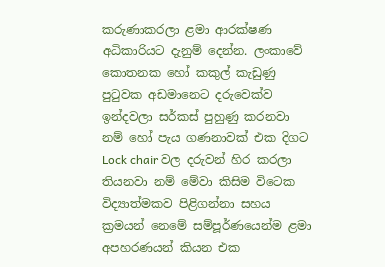කරුණාකරලා ළමා ආරක්ෂණ අධිකාරියට දැනුම් දෙන්න. ලංකාවේ කොතනක හෝ කකුල් කැඩුණු පුටුවක අඩමානෙට දරුවෙක්ව ඉන්දවලා සර්කස් පුහුණු කරනවා නම් හෝ පැය ගණනාවක් එක දිගට Lock chair වල දරුවන් හිර කරලා තියනවා නම් මේවා කිසිම විටෙක විද්‍යාත්මකව පිළිගන්නා සහය ක්‍රමයන් නෙමේ සම්පූර්ණයෙන්ම ළමා අපහරණයන් කියන එක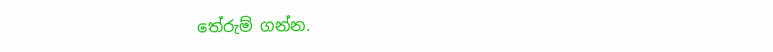තේරුම් ගන්න.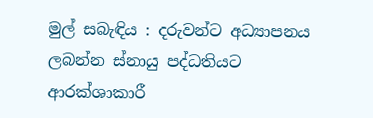මුල් සබැඳිය : දරුවන්ට අධ්‍යාපනය ලබන්න ස්නායු පද්ධතියට ආරක්ශාකාරී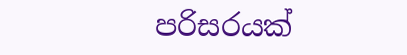පරිසරයක්